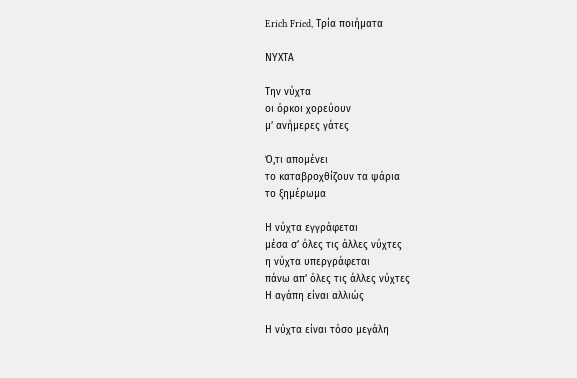Erich Fried, Τρία ποιήματα

ΝΥΧΤΑ

Την νύχτα
οι όρκοι χορεύουν
μ’ ανήμερες γάτες

Ό,τι απομένει
το καταβροχθίζουν τα ψάρια
το ξημέρωμα

Η νύχτα εγγράφεται
μέσα σ’ όλες τις άλλες νύχτες
η νύχτα υπεργράφεται
πάνω απ’ όλες τις άλλες νύχτες
Η αγάπη είναι αλλιώς

Η νύχτα είναι τόσο μεγάλη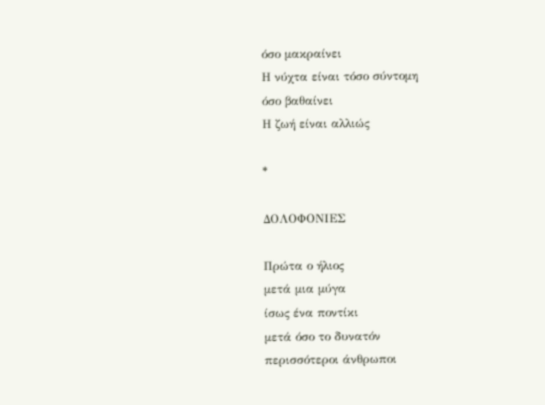όσο μακραίνει
Η νύχτα είναι τόσο σύντομη
όσο βαθαίνει
Η ζωή είναι αλλιώς

*

ΔΟΛΟΦΟΝΙΕΣ

Πρώτα ο ήλιος
μετά μια μύγα
ίσως ένα ποντίκι
μετά όσο το δυνατόν
περισσότεροι άνθρωποι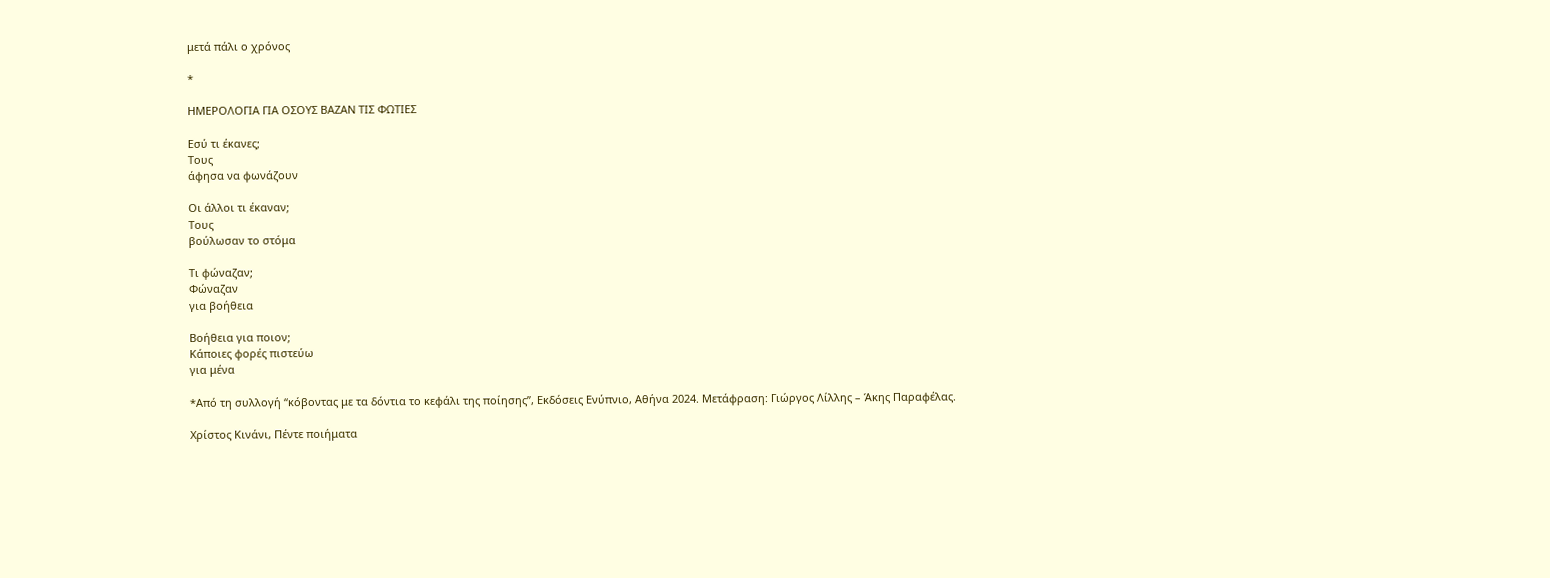μετά πάλι ο χρόνος

*

ΗΜΕΡΟΛΟΓΙΑ ΓΙΑ ΟΣΟΥΣ ΒΑΖΑΝ ΤΙΣ ΦΩΤΙΕΣ

Εσύ τι έκανες;
Τους
άφησα να φωνάζουν

Οι άλλοι τι έκαναν;
Τους
βούλωσαν το στόμα

Τι φώναζαν;
Φώναζαν
για βοήθεια

Βοήθεια για ποιον;
Κάποιες φορές πιστεύω
για μένα

*Από τη συλλογή “κόβοντας με τα δόντια το κεφάλι της ποίησης”, Εκδόσεις Ενύπνιο, Αθήνα 2024. Μετάφραση: Γιώργος Λίλλης – Άκης Παραφέλας.

Χρίστος Κινάνι, Πέντε ποιήματα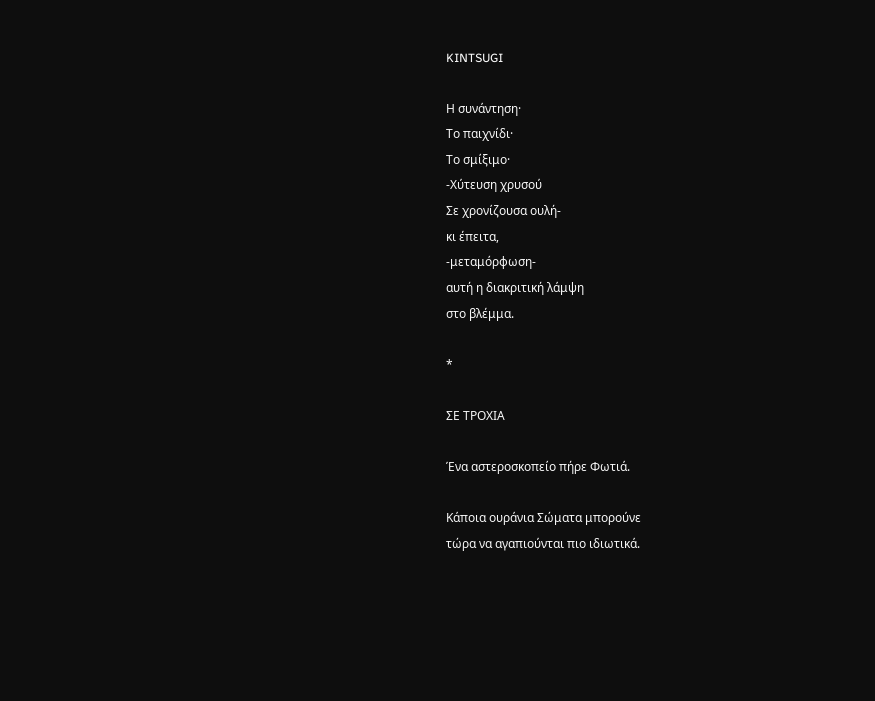KINTSUGI

Η συνάντηση·
Το παιχνίδι·
Το σμίξιμο·
-Χύτευση χρυσού
Σε χρονίζουσα ουλή-
κι έπειτα,
-μεταμόρφωση-
αυτή η διακριτική λάμψη
στο βλέμμα.

*

ΣΕ ΤΡΟΧΙΑ

Ένα αστεροσκοπείο πήρε Φωτιά.

Κάποια ουράνια Σώματα μπορούνε
τώρα να αγαπιούνται πιο ιδιωτικά.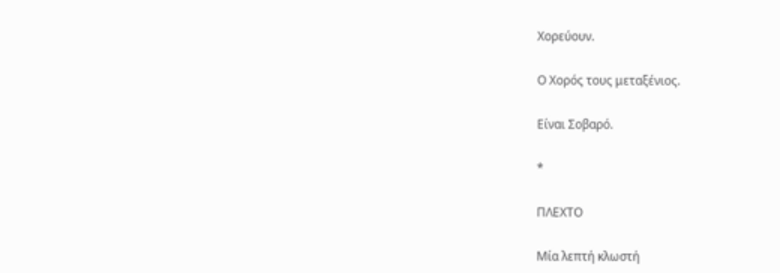Χορεύουν.

Ο Χορός τους μεταξένιος.

Είναι Σοβαρό.

*

ΠΛΕΧΤΟ

Μία λεπτή κλωστή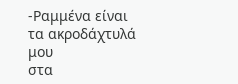-Ραμμένα είναι
τα ακροδάχτυλά μου
στα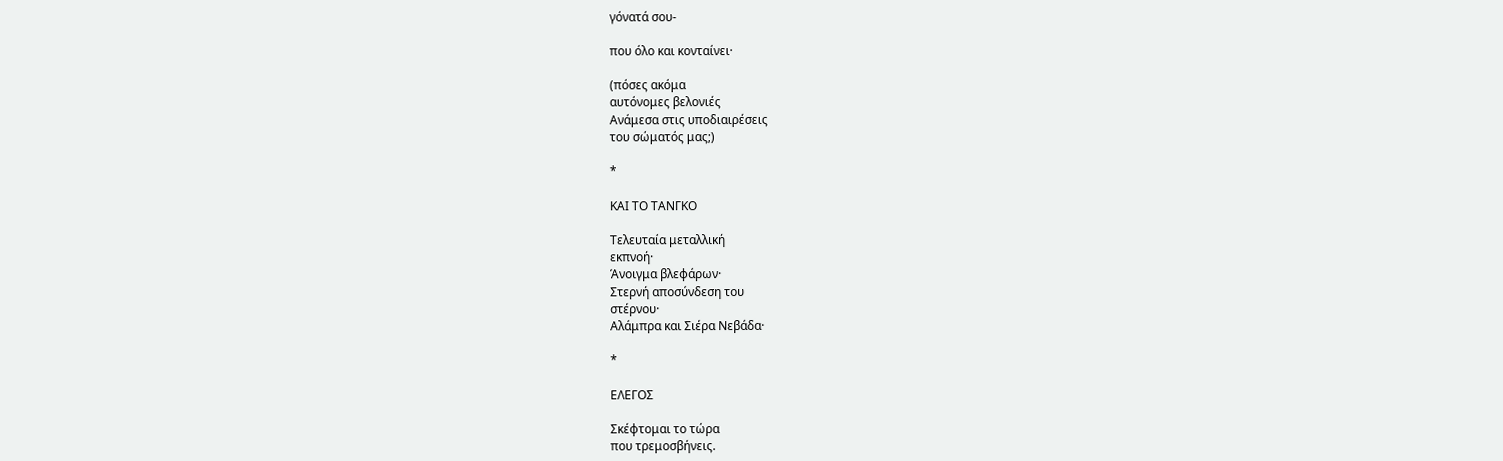γόνατά σου-

που όλο και κονταίνει·

(πόσες ακόμα
αυτόνομες βελονιές
Ανάμεσα στις υποδιαιρέσεις
του σώματός μας;)

*

ΚΑΙ ΤΟ ΤΑΝΓΚΟ

Τελευταία μεταλλική
εκπνοή·
Άνοιγμα βλεφάρων·
Στερνή αποσύνδεση του
στέρνου·
Αλάμπρα και Σιέρα Νεβάδα·

*

ΕΛΕΓΟΣ

Σκέφτομαι το τώρα
που τρεμοσβήνεις.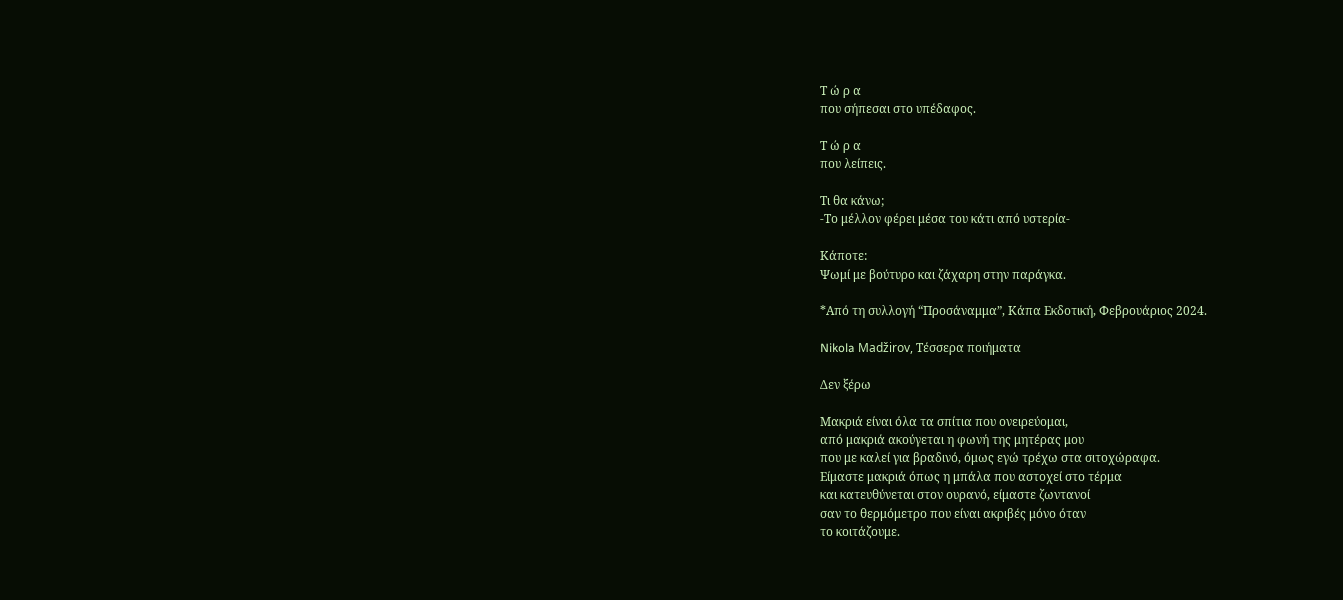Τ ώ ρ α
που σήπεσαι στο υπέδαφος.

Τ ώ ρ α
που λείπεις.

Τι θα κάνω;
-Το μέλλον φέρει μέσα του κάτι από υστερία-

Κάποτε:
Ψωμί με βούτυρο και ζάχαρη στην παράγκα.

*Από τη συλλογή “Προσάναμμα”, Κάπα Εκδοτική, Φεβρουάριος 2024.

Nikola Madžirov, Τέσσερα ποιήματα

Δεν ξέρω

Μακριά είναι όλα τα σπίτια που ονειρεύομαι,
από μακριά ακούγεται η φωνή της μητέρας μου
που με καλεί για βραδινό, όμως εγώ τρέχω στα σιτοχώραφα.
Είμαστε μακριά όπως η μπάλα που αστοχεί στο τέρμα
και κατευθύνεται στον ουρανό, είμαστε ζωντανοί
σαν το θερμόμετρο που είναι ακριβές μόνο όταν
το κοιτάζουμε.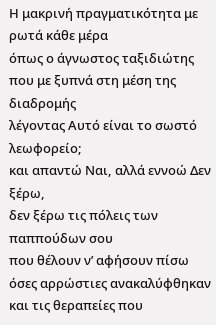Η μακρινή πραγματικότητα με ρωτά κάθε μέρα
όπως ο άγνωστος ταξιδιώτης που με ξυπνά στη μέση της διαδρομής
λέγοντας Αυτό είναι το σωστό λεωφορείο;
και απαντώ Ναι, αλλά εννοώ Δεν ξέρω,
δεν ξέρω τις πόλεις των παππούδων σου
που θέλουν ν’ αφήσουν πίσω όσες αρρώστιες ανακαλύφθηκαν
και τις θεραπείες που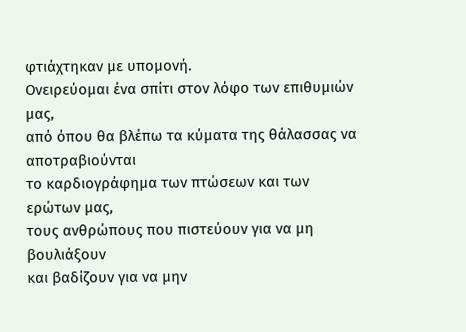φτιάχτηκαν με υπομονή.
Ονειρεύομαι ένα σπίτι στον λόφο των επιθυμιών μας,
από όπου θα βλέπω τα κύματα της θάλασσας να αποτραβιούνται
το καρδιογράφημα των πτώσεων και των ερώτων μας,
τους ανθρώπους που πιστεύουν για να μη βουλιάξουν
και βαδίζουν για να μην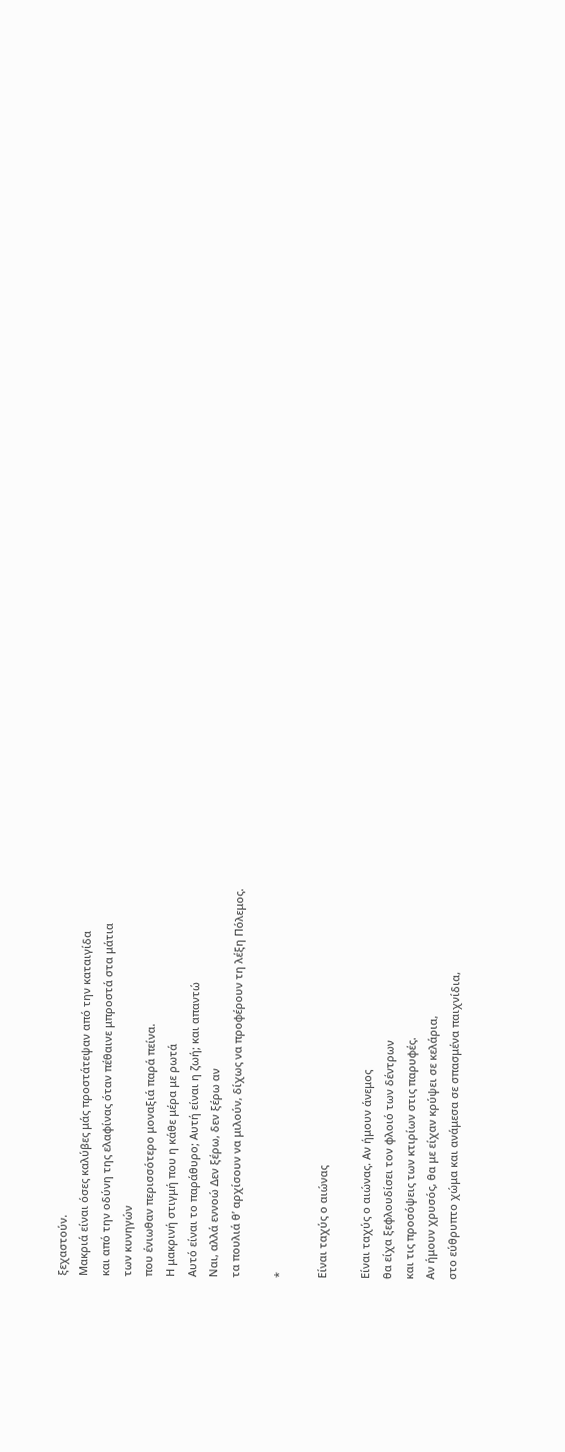ξεχαστούν.
Μακριά είναι όσες καλύβες μάς προστάτεψαν από την καταιγίδα
και από την οδύνη της ελαφίνας όταν πέθαινε μπροστά στα μάτια
των κυνηγών
που ένιωθαν περισσότερο μοναξιά παρά πείνα.
Η μακρινή στιγμή που η κάθε μέρα με ρωτά
Αυτό είναι το παράθυρο; Αυτή είναι η ζωή; και απαντώ
Ναι, αλλά εννοώ Δεν ξέρω, δεν ξέρω αν
τα πουλιά θ’ αρχίσουν να μιλούν, δίχως να προφέρουν τη λέξη Πόλεμος.

*

Είναι ταχύς ο αιώνας

Είναι ταχύς ο αιώνας. Αν ήμουν άνεμος
θα είχα ξεφλουδίσει τον φλοιό των δέντρων
και τις προσόψεις των κτιρίων στις παρυφές.
Αν ήμουν χρυσός, θα με είχαν κρύψει σε κελάρια,
στο εύθρυπτο χώμα και ανάμεσα σε σπασμένα παιχνίδια,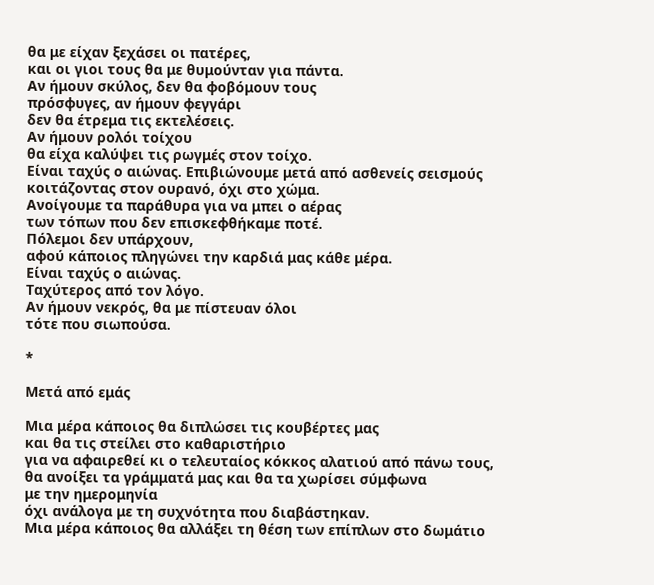θα με είχαν ξεχάσει οι πατέρες,
και οι γιοι τους θα με θυμούνταν για πάντα.
Αν ήμουν σκύλος, δεν θα φοβόμουν τους
πρόσφυγες, αν ήμουν φεγγάρι
δεν θα έτρεμα τις εκτελέσεις.
Αν ήμουν ρολόι τοίχου
θα είχα καλύψει τις ρωγμές στον τοίχο.
Είναι ταχύς ο αιώνας. Επιβιώνουμε μετά από ασθενείς σεισμούς
κοιτάζοντας στον ουρανό, όχι στο χώμα.
Ανοίγουμε τα παράθυρα για να μπει ο αέρας
των τόπων που δεν επισκεφθήκαμε ποτέ.
Πόλεμοι δεν υπάρχουν,
αφού κάποιος πληγώνει την καρδιά μας κάθε μέρα.
Είναι ταχύς ο αιώνας.
Ταχύτερος από τον λόγο.
Αν ήμουν νεκρός, θα με πίστευαν όλοι
τότε που σιωπούσα.

*

Μετά από εμάς

Μια μέρα κάποιος θα διπλώσει τις κουβέρτες μας
και θα τις στείλει στο καθαριστήριο
για να αφαιρεθεί κι ο τελευταίος κόκκος αλατιού από πάνω τους,
θα ανοίξει τα γράμματά μας και θα τα χωρίσει σύμφωνα
με την ημερομηνία
όχι ανάλογα με τη συχνότητα που διαβάστηκαν.
Μια μέρα κάποιος θα αλλάξει τη θέση των επίπλων στο δωμάτιο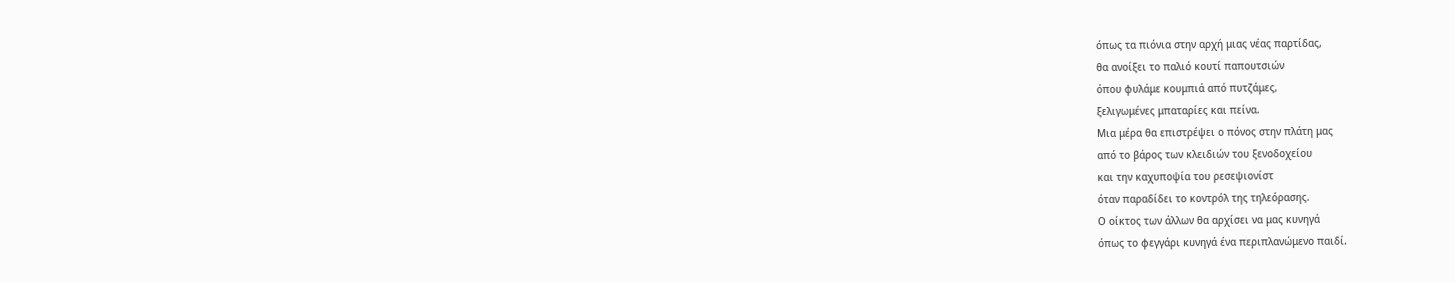όπως τα πιόνια στην αρχή μιας νέας παρτίδας,
θα ανοίξει το παλιό κουτί παπουτσιών
όπου φυλάμε κουμπιά από πυτζάμες,
ξελιγωμένες μπαταρίες και πείνα.
Μια μέρα θα επιστρέψει ο πόνος στην πλάτη μας
από το βάρος των κλειδιών του ξενοδοχείου
και την καχυποψία του ρεσεψιονίστ
όταν παραδίδει το κοντρόλ της τηλεόρασης.
Ο οίκτος των άλλων θα αρχίσει να μας κυνηγά
όπως το φεγγάρι κυνηγά ένα περιπλανώμενο παιδί.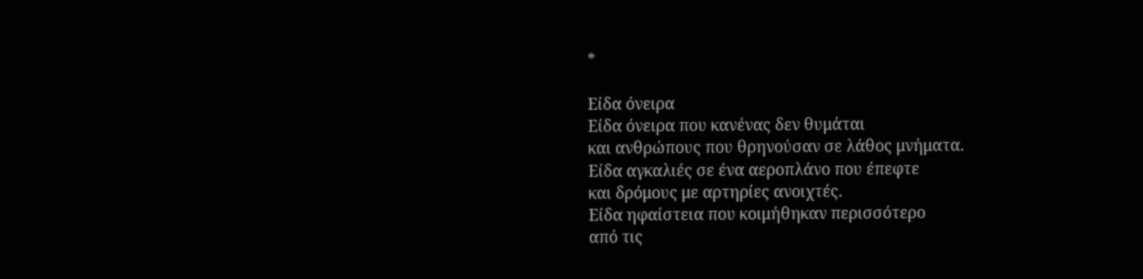*

Είδα όνειρα
Είδα όνειρα που κανένας δεν θυμάται
και ανθρώπους που θρηνούσαν σε λάθος μνήματα.
Είδα αγκαλιές σε ένα αεροπλάνο που έπεφτε
και δρόμους με αρτηρίες ανοιχτές.
Είδα ηφαίστεια που κοιμήθηκαν περισσότερο
από τις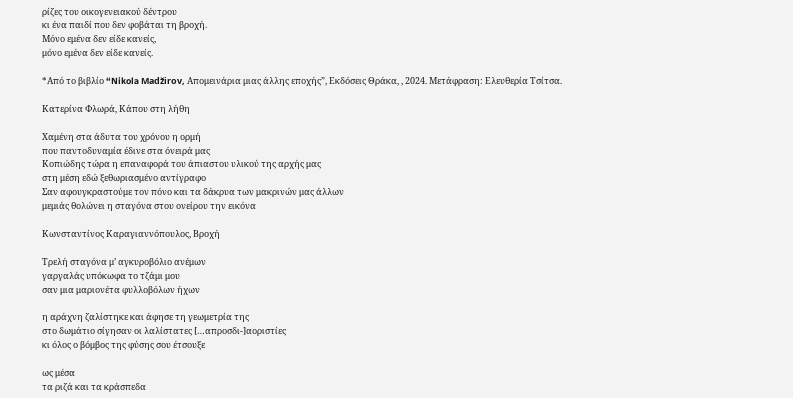ρίζες του οικογενειακού δέντρου
κι ένα παιδί που δεν φοβάται τη βροχή.
Μόνο εμένα δεν είδε κανείς,
μόνο εμένα δεν είδε κανείς.

*Από το βιβλίο “Nikola Madžirov, Απομεινάρια μιας άλλης εποχής”, Εκδόσεις Θράκα, , 2024. Μετάφραση: Ελευθερία Τσίτσα.

Κατερίνα Φλωρά, Κάπου στη λήθη

Χαμένη στα άδυτα του χρόνου η ορμή
που παντοδυναμία έδινε στα όνειρά μας
Κοπιώδης τώρα η επαναφορά του άπιαστου υλικού της αρχής μας
στη μέση εδώ ξεθωριασμένο αντίγραφο
Σαν αφουγκραστούμε τον πόνο και τα δάκρυα των μακρινών μας άλλων
μεμιάς θολώνει η σταγόνα στου ονείρου την εικόνα

Κωνσταντίνος Καραγιαννόπουλος, Βροχή

Τρελή σταγόνα μ’ αγκυροβόλιο ανέμων
γαργαλάς υπόκωφα το τζάμι μου
σαν μια μαριονέτα φυλλοβόλων ήχων

η αράχνη ζαλίστηκε και άφησε τη γεωμετρία της
στο δωμάτιο σίγησαν οι λαλίστατες […απροσδι-]αοριστίες
κι όλος ο βόμβος της φύσης σου έτσουξε

ως μέσα
τα ριζά και τα κράσπεδα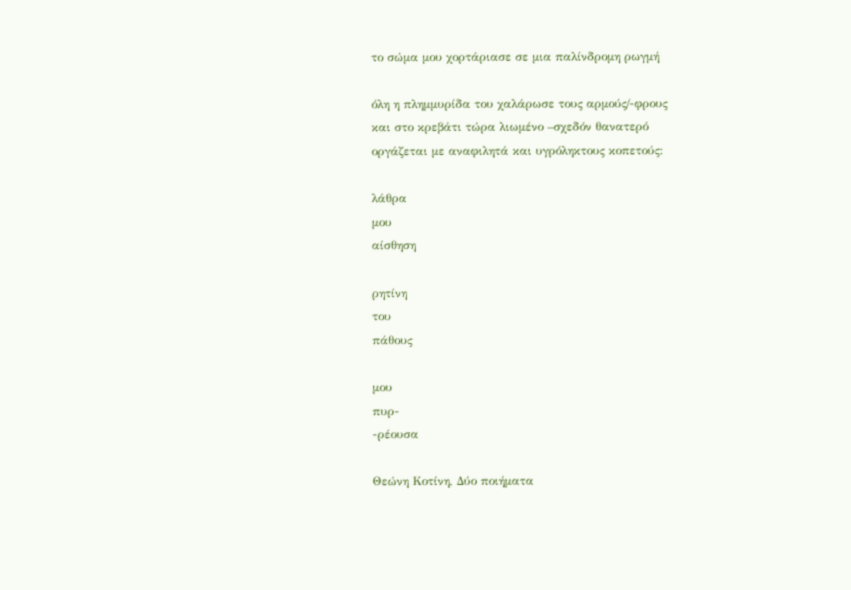το σώμα μου χορτάριασε σε μια παλίνδρομη ρωγμή

όλη η πλημμυρίδα του χαλάρωσε τους αρμούς/-φρους
και στο κρεβάτι τώρα λιωμένο –σχεδόν θανατερό
οργάζεται με αναφιλητά και υγρόληκτους κοπετούς:

λάθρα
μου
αίσθηση

ρητίνη
του
πάθους

μου
πυρ-
-ρέουσα

Θεώνη Κοτίνη, Δύο ποιήματα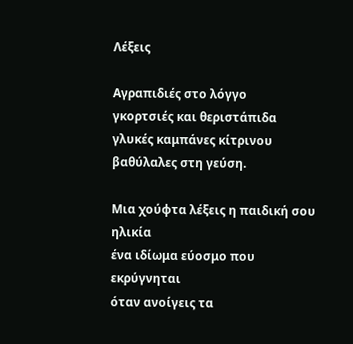Λέξεις

Αγραπιδιές στο λόγγο
γκορτσιές και θεριστάπιδα
γλυκές καμπάνες κίτρινου
βαθύλαλες στη γεύση.

Μια χούφτα λέξεις η παιδική σου ηλικία
ένα ιδίωμα εύοσμο που εκρύγνηται
όταν ανοίγεις τα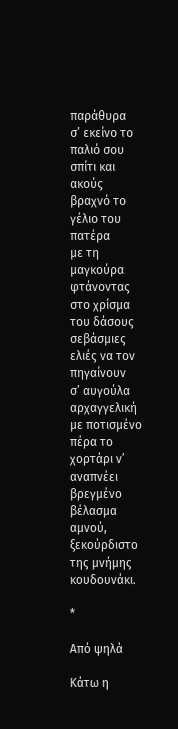παράθυρα
σ’ εκείνο το παλιό σου σπίτι και ακούς
βραχνό το γέλιο του πατέρα
με τη μαγκούρα φτάνοντας στο χρίσμα του δάσους
σεβάσμιες ελιές να τον πηγαίνουν
σ’ αυγούλα αρχαγγελική
με ποτισμένο πέρα το χορτάρι ν’ αναπνέει
βρεγμένο βέλασμα αμνού,
ξεκούρδιστο της μνήμης κουδουνάκι.

*

Από ψηλά

Κάτω η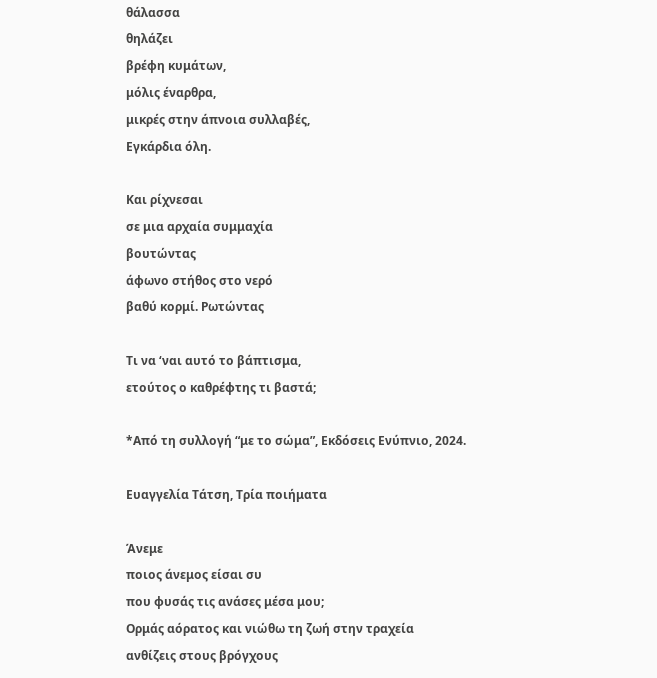θάλασσα
θηλάζει
βρέφη κυμάτων,
μόλις έναρθρα,
μικρές στην άπνοια συλλαβές,
Εγκάρδια όλη.

Και ρίχνεσαι
σε μια αρχαία συμμαχία
βουτώντας
άφωνο στήθος στο νερό
βαθύ κορμί. Ρωτώντας

Τι να ‘ναι αυτό το βάπτισμα,
ετούτος ο καθρέφτης τι βαστά;

*Από τη συλλογή “με το σώμα”, Εκδόσεις Ενύπνιο, 2024.

Ευαγγελία Τάτση, Τρία ποιήματα

Άνεμε
ποιος άνεμος είσαι συ
που φυσάς τις ανάσες μέσα μου;
Ορμάς αόρατος και νιώθω τη ζωή στην τραχεία
ανθίζεις στους βρόγχους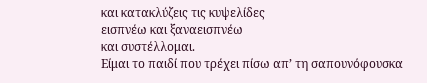και κατακλύζεις τις κυψελίδες
εισπνέω και ξαναεισπνέω
και συστέλλομαι.
Είμαι το παιδί που τρέχει πίσω απ’ τη σαπουνόφουσκα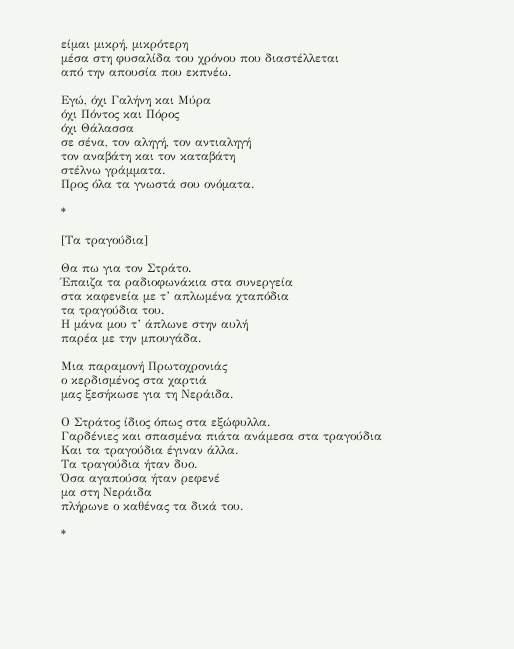είμαι μικρή, μικρότερη
μέσα στη φυσαλίδα του χρόνου που διαστέλλεται
από την απουσία που εκπνέω.

Εγώ, όχι Γαλήνη και Μύρα
όχι Πόντος και Πόρος
όχι Θάλασσα
σε σένα, τον αληγή, τον αντιαληγή
τον αναβάτη και τον καταβάτη
στέλνω γράμματα.
Προς όλα τα γνωστά σου ονόματα.

*

[Τα τραγούδια]

Θα πω για τον Στράτο.
Έπαιζα τα ραδιοφωνάκια στα συνεργεία
στα καφενεία με τ’ απλωμένα χταπόδια
τα τραγούδια του.
Η μάνα μου τ’ άπλωνε στην αυλή
παρέα με την μπουγάδα.

Μια παραμονή Πρωτοχρονιάς
ο κερδισμένος στα χαρτιά
μας ξεσήκωσε για τη Νεράιδα.

Ο Στράτος ίδιος όπως στα εξώφυλλα.
Γαρδένιες και σπασμένα πιάτα ανάμεσα στα τραγούδια
Και τα τραγούδια έγιναν άλλα.
Τα τραγούδια ήταν δυο.
Όσα αγαπούσα ήταν ρεφενέ
μα στη Νεράιδα
πλήρωνε ο καθένας τα δικά του.

*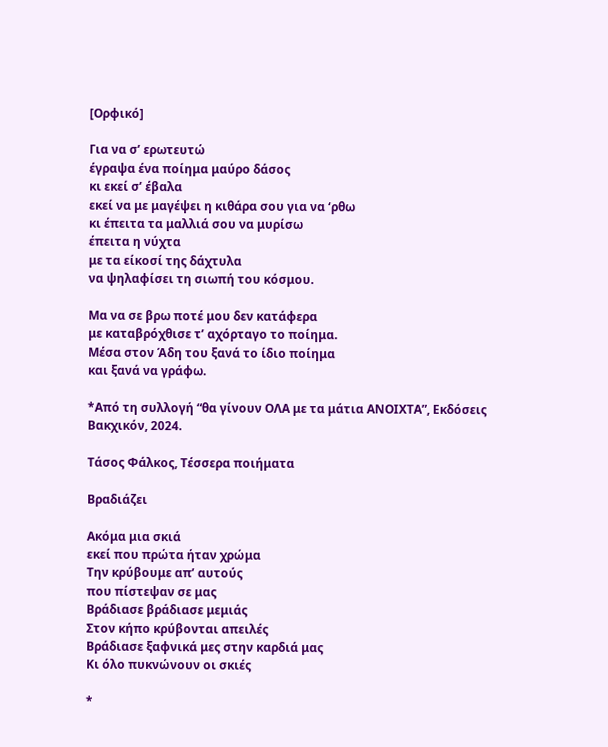[Ορφικό]

Για να σ’ ερωτευτώ
έγραψα ένα ποίημα μαύρο δάσος
κι εκεί σ’ έβαλα
εκεί να με μαγέψει η κιθάρα σου για να ‘ρθω
κι έπειτα τα μαλλιά σου να μυρίσω
έπειτα η νύχτα
με τα είκοσί της δάχτυλα
να ψηλαφίσει τη σιωπή του κόσμου.

Μα να σε βρω ποτέ μου δεν κατάφερα
με καταβρόχθισε τ’ αχόρταγο το ποίημα.
Μέσα στον Άδη του ξανά το ίδιο ποίημα
και ξανά να γράφω.

*Από τη συλλογή “θα γίνουν ΟΛΑ με τα μάτια ΑΝΟΙΧΤΑ”, Εκδόσεις Βακχικόν, 2024.

Τάσος Φάλκος, Τέσσερα ποιήματα

Βραδιάζει

Ακόμα μια σκιά
εκεί που πρώτα ήταν χρώμα
Την κρύβουμε απ’ αυτούς
που πίστεψαν σε μας
Βράδιασε βράδιασε μεμιάς
Στον κήπο κρύβονται απειλές
Βράδιασε ξαφνικά μες στην καρδιά μας
Κι όλο πυκνώνουν οι σκιές

*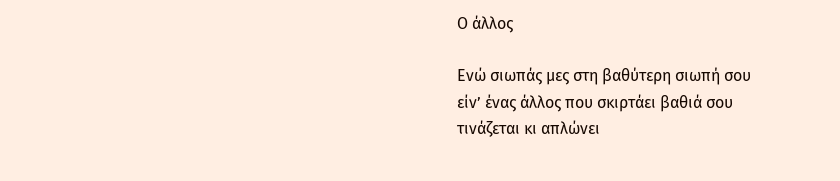Ο άλλος

Ενώ σιωπάς μες στη βαθύτερη σιωπή σου
είν’ ένας άλλος που σκιρτάει βαθιά σου
τινάζεται κι απλώνει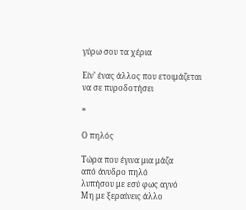γύρω σου τα χέρια

Είν’ ένας άλλος που ετοιμάζεται
να σε πυροδοτήσει

*

Ο πηλός

Τώρα που έγινα μια μάζα
από άνυδρο πηλό
λυπήσου με εσύ φως αγνό
Μη με ξεραίνεις άλλο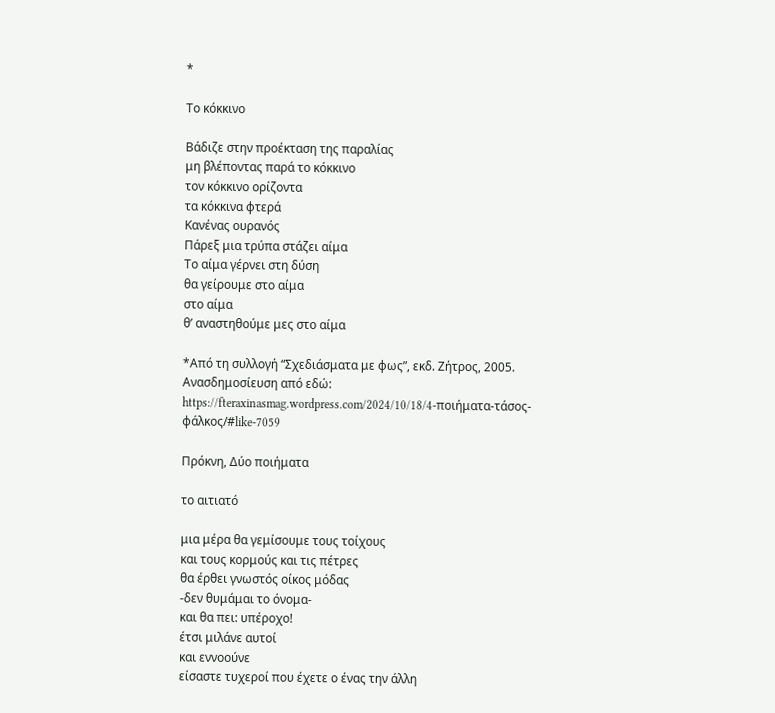*

Το κόκκινο

Βάδιζε στην προέκταση της παραλίας
μη βλέποντας παρά το κόκκινο
τον κόκκινο ορίζοντα
τα κόκκινα φτερά
Κανένας ουρανός
Πάρεξ μια τρύπα στάζει αίμα
Το αίμα γέρνει στη δύση
θα γείρουμε στο αίμα
στο αίμα
θ’ αναστηθούμε μες στο αίμα

*Από τη συλλογή “Σχεδιάσματα με φως”, εκδ. Ζήτρος, 2005. Ανασδημοσίευση από εδώ: https://fteraxinasmag.wordpress.com/2024/10/18/4-ποιήματα-τάσος-φάλκος/#like-7059

Πρόκνη, Δύο ποιήματα

το αιτιατό

μια μέρα θα γεμίσουμε τους τοίχους
και τους κορμούς και τις πέτρες
θα έρθει γνωστός οίκος μόδας
-δεν θυμάμαι το όνομα-
και θα πει: υπέροχο!
έτσι μιλάνε αυτοί
και εννοούνε
είσαστε τυχεροί που έχετε ο ένας την άλλη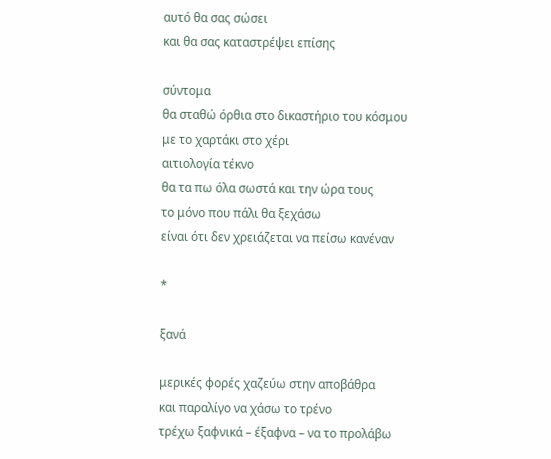αυτό θα σας σώσει
και θα σας καταστρέψει επίσης

σύντομα
θα σταθώ όρθια στο δικαστήριο του κόσμου
με το χαρτάκι στο χέρι
αιτιολογία τέκνο
θα τα πω όλα σωστά και την ώρα τους
το μόνο που πάλι θα ξεχάσω
είναι ότι δεν χρειάζεται να πείσω κανέναν

*

ξανά

μερικές φορές χαζεύω στην αποβάθρα
και παραλίγο να χάσω το τρένο
τρέχω ξαφνικά – έξαφνα – να το προλάβω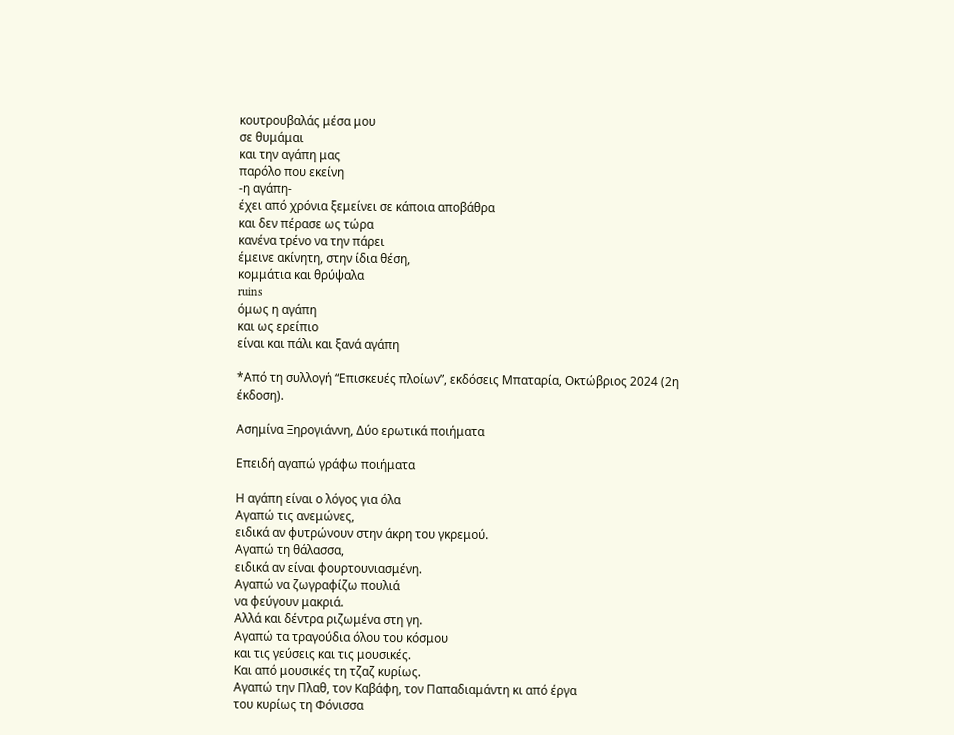κουτρουβαλάς μέσα μου
σε θυμάμαι
και την αγάπη μας
παρόλο που εκείνη
-η αγάπη-
έχει από χρόνια ξεμείνει σε κάποια αποβάθρα
και δεν πέρασε ως τώρα
κανένα τρένο να την πάρει
έμεινε ακίνητη, στην ίδια θέση,
κομμάτια και θρύψαλα
ruins
όμως η αγάπη
και ως ερείπιο
είναι και πάλι και ξανά αγάπη

*Από τη συλλογή “Επισκευές πλοίων”, εκδόσεις Μπαταρία, Οκτώβριος 2024 (2η έκδοση).

Ασημίνα Ξηρογιάννη, Δύο ερωτικά ποιήματα

Επειδή αγαπώ γράφω ποιήματα

Η αγάπη είναι ο λόγος για όλα
Αγαπώ τις ανεμώνες,
ειδικά αν φυτρώνουν στην άκρη του γκρεμού.
Αγαπώ τη θάλασσα,
ειδικά αν είναι φουρτουνιασμένη.
Αγαπώ να ζωγραφίζω πουλιά
να φεύγουν μακριά.
Αλλά και δέντρα ριζωμένα στη γη.
Αγαπώ τα τραγούδια όλου του κόσμου
και τις γεύσεις και τις μουσικές.
Και από μουσικές τη τζαζ κυρίως.
Αγαπώ την Πλαθ, τον Καβάφη, τον Παπαδιαμάντη κι από έργα
του κυρίως τη Φόνισσα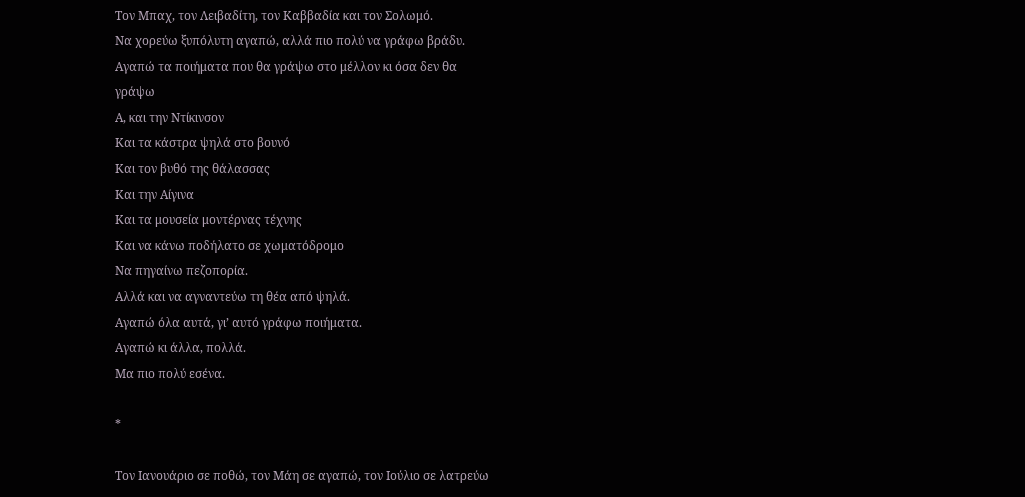Τον Μπαχ, τον Λειβαδίτη, τον Καββαδία και τον Σολωμό.
Να χορεύω ξυπόλυτη αγαπώ, αλλά πιο πολύ να γράφω βράδυ.
Αγαπώ τα ποιήματα που θα γράψω στο μέλλον κι όσα δεν θα
γράψω
Α, και την Ντίκινσον
Και τα κάστρα ψηλά στο βουνό
Και τον βυθό της θάλασσας
Και την Αίγινα
Και τα μουσεία μοντέρνας τέχνης
Και να κάνω ποδήλατο σε χωματόδρομο
Να πηγαίνω πεζοπορία.
Αλλά και να αγναντεύω τη θέα από ψηλά.
Αγαπώ όλα αυτά, γι’ αυτό γράφω ποιήματα.
Αγαπώ κι άλλα, πολλά.
Μα πιο πολύ εσένα.

*

Τον Ιανουάριο σε ποθώ, τον Μάη σε αγαπώ, τον Ιούλιο σε λατρεύω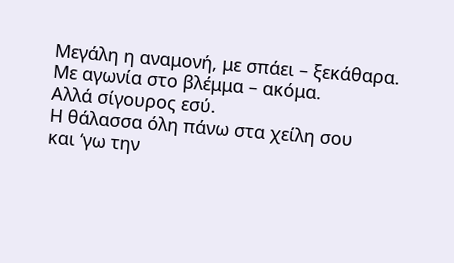Μεγάλη η αναμονή, με σπάει – ξεκάθαρα.
Με αγωνία στο βλέμμα – ακόμα.
Αλλά σίγουρος εσύ.
Η θάλασσα όλη πάνω στα χείλη σου
και ‘γω την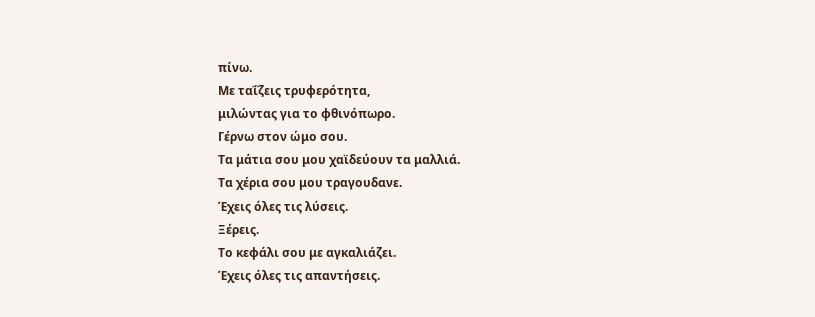πίνω.
Με ταΐζεις τρυφερότητα,
μιλώντας για το φθινόπωρο.
Γέρνω στον ώμο σου.
Τα μάτια σου μου χαϊδεύουν τα μαλλιά.
Τα χέρια σου μου τραγουδανε.
Έχεις όλες τις λύσεις.
Ξέρεις.
Το κεφάλι σου με αγκαλιάζει.
Έχεις όλες τις απαντήσεις.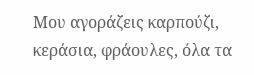Μου αγοράζεις καρπούζι,
κεράσια, φράουλες, όλα τα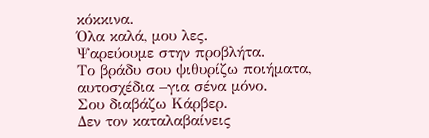κόκκινα.
Όλα καλά, μου λες.
Ψαρεύουμε στην προβλήτα.
Το βράδυ σου ψιθυρίζω ποιήματα,
αυτοσχέδια –για σένα μόνο.
Σου διαβάζω Κάρβερ.
Δεν τον καταλαβαίνεις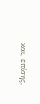και, επίσης,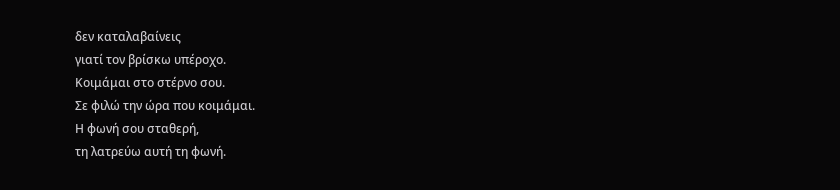δεν καταλαβαίνεις
γιατί τον βρίσκω υπέροχο.
Κοιμάμαι στο στέρνο σου.
Σε φιλώ την ώρα που κοιμάμαι.
Η φωνή σου σταθερή,
τη λατρεύω αυτή τη φωνή.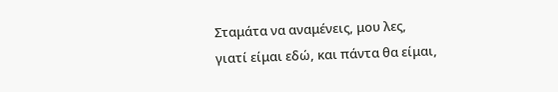Σταμάτα να αναμένεις, μου λες,
γιατί είμαι εδώ, και πάντα θα είμαι,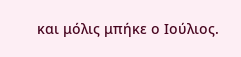και μόλις μπήκε ο Ιούλιος.